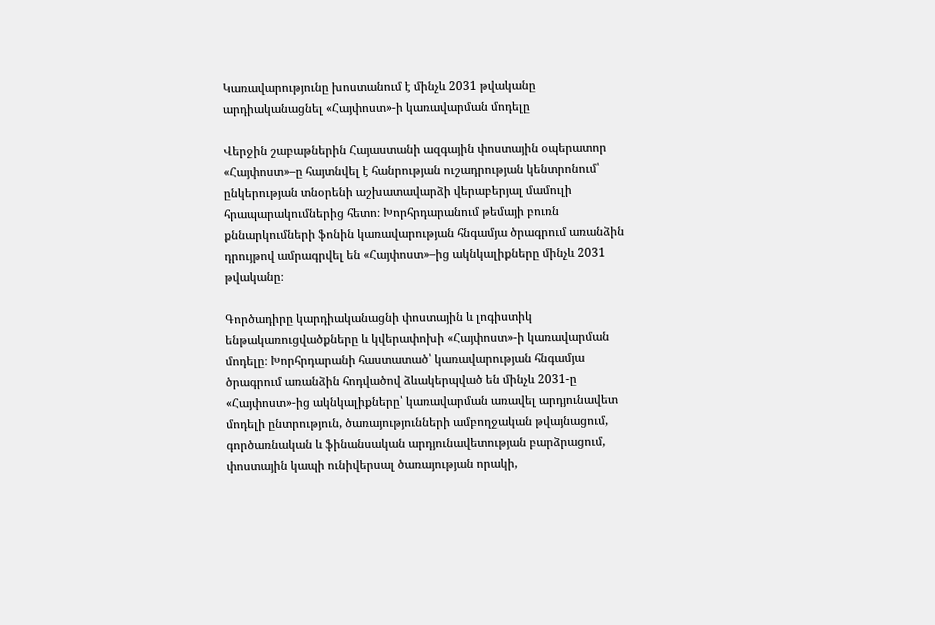Կառավարությունը խոստանում է մինչև 2031 թվականը արդիականացնել «Հայփոստ»-ի կառավարման մոդելը

Վերջին շաբաթներին Հայաստանի ազգային փոստային օպերատոր «Հայփոստ»–ը հայտնվել է հանրության ուշադրության կենտրոնում՝ ընկերության տնօրենի աշխատավարձի վերաբերյալ մամուլի հրապարակումներից հետո։ Խորհրդարանում թեմայի բուռն քննարկումների ֆոնին կառավարության հնգամյա ծրագրում առանձին դրույթով ամրագրվել են «Հայփոստ»–ից ակնկալիքները մինչև 2031 թվականը։

Գործադիրը կարդիականացնի փոստային և լոգիստիկ ենթակառուցվածքները և կվերափոխի «Հայփոստ»-ի կառավարման մոդելը։ Խորհրդարանի հաստատած՝ կառավարության հնգամյա ծրագրում առանձին հոդվածով ձևակերպված են մինչև 2031-ը «Հայփոստ»-ից ակնկալիքները՝ կառավարման առավել արդյունավետ մոդելի ընտրություն, ծառայությունների ամբողջական թվայնացում, գործառնական և ֆինանսական արդյունավետության բարձրացում, փոստային կապի ունիվերսալ ծառայության որակի,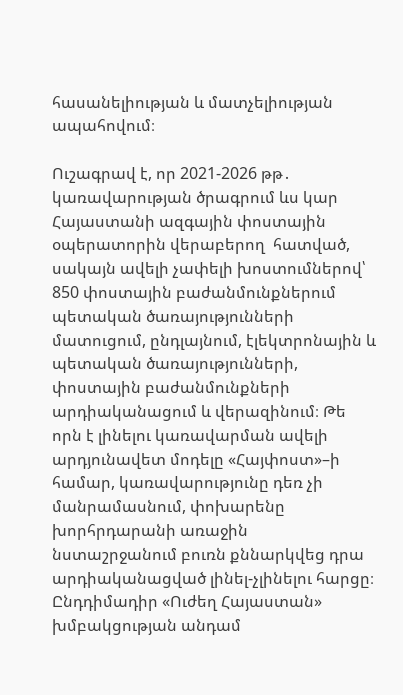հասանելիության և մատչելիության ապահովում։

Ուշագրավ է, որ 2021-2026 թթ․ կառավարության ծրագրում ևս կար Հայաստանի ազգային փոստային օպերատորին վերաբերող  հատված, սակայն ավելի չափելի խոստումներով՝ 850 փոստային բաժանմունքներում պետական ծառայությունների մատուցում, ընդլայնում, էլեկտրոնային և պետական ծառայությունների, փոստային բաժանմունքների արդիականացում և վերազինում։ Թե որն է լինելու կառավարման ավելի արդյունավետ մոդելը «Հայփոստ»–ի համար, կառավարությունը դեռ չի մանրամասնում, փոխարենը խորհրդարանի առաջին նստաշրջանում բուռն քննարկվեց դրա արդիականացված լինել-չլինելու հարցը։ Ընդդիմադիր «Ուժեղ Հայաստան» խմբակցության անդամ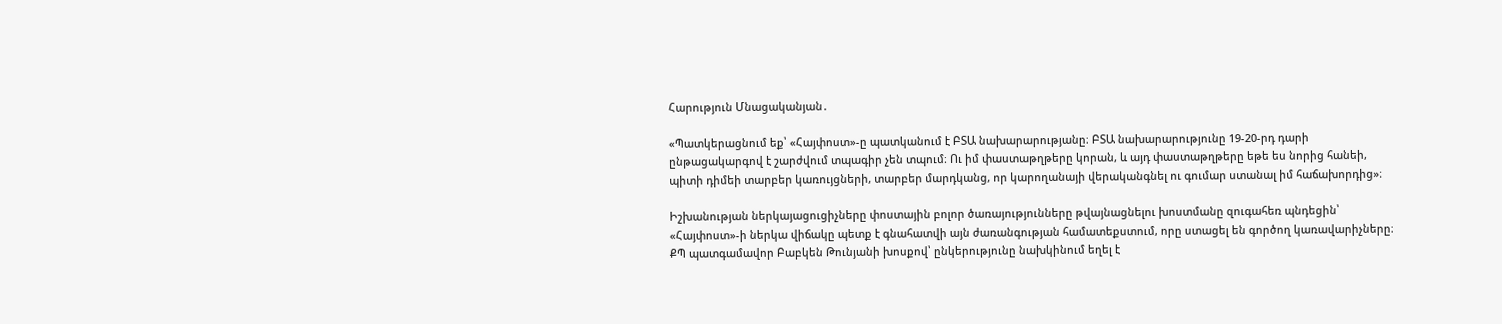Հարություն Մնացականյան․

«Պատկերացնում եք՝ «Հայփոստ»-ը պատկանում է ԲՏԱ նախարարությանը։ ԲՏԱ նախարարությունը 19-20-րդ դարի ընթացակարգով է շարժվում տպագիր չեն տպում։ Ու իմ փաստաթղթերը կորան, և այդ փաստաթղթերը եթե ես նորից հանեի, պիտի դիմեի տարբեր կառույցների, տարբեր մարդկանց, որ կարողանայի վերականգնել ու գումար ստանալ իմ հաճախորդից»։

Իշխանության ներկայացուցիչները փոստային բոլոր ծառայությունները թվայնացնելու խոստմանը զուգահեռ պնդեցին՝ «Հայփոստ»-ի ներկա վիճակը պետք է գնահատվի այն ժառանգության համատեքստում, որը ստացել են գործող կառավարիչները։ ՔՊ պատգամավոր Բաբկեն Թունյանի խոսքով՝ ընկերությունը նախկինում եղել է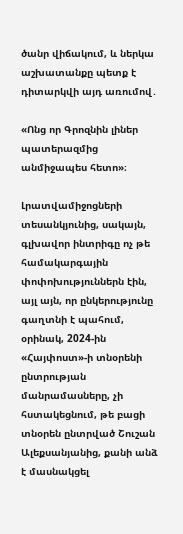ծանր վիճակում, և ներկա աշխատանքը պետք է դիտարկվի այդ առումով․

«Ոնց որ Գրոզնին լիներ պատերազմից անմիջապես հետո»։

Լրատվամիջոցների տեսանկյունից, սակայն, գլխավոր ինտրիգը ոչ թե համակարգային փոփոխություններն էին, այլ այն, որ ընկերությունը գաղտնի է պահում, օրինակ, 2024-ին «Հայփոստ»-ի տնօրենի ընտրության մանրամասները, չի հստակեցնում, թե բացի տնօրեն ընտրված Շուշան Ալեքսանյանից, քանի անձ է մասնակցել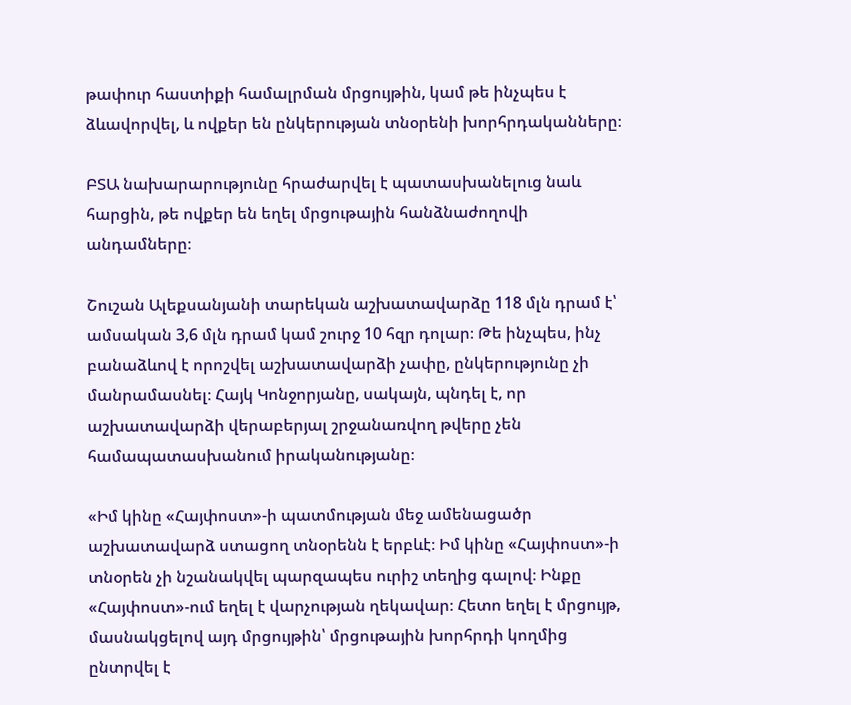թափուր հաստիքի համալրման մրցույթին, կամ թե ինչպես է ձևավորվել, և ովքեր են ընկերության տնօրենի խորհրդականները։

ԲՏԱ նախարարությունը հրաժարվել է պատասխանելուց նաև հարցին, թե ովքեր են եղել մրցութային հանձնաժողովի անդամները։

Շուշան Ալեքսանյանի տարեկան աշխատավարձը 118 մլն դրամ է՝ ամսական 3,6 մլն դրամ կամ շուրջ 10 հզր դոլար։ Թե ինչպես, ինչ բանաձևով է որոշվել աշխատավարձի չափը, ընկերությունը չի մանրամասնել։ Հայկ Կոնջորյանը, սակայն, պնդել է, որ աշխատավարձի վերաբերյալ շրջանառվող թվերը չեն համապատասխանում իրականությանը։

«Իմ կինը «Հայփոստ»-ի պատմության մեջ ամենացածր աշխատավարձ ստացող տնօրենն է երբևէ։ Իմ կինը «Հայփոստ»-ի տնօրեն չի նշանակվել պարզապես ուրիշ տեղից գալով։ Ինքը «Հայփոստ»-ում եղել է վարչության ղեկավար։ Հետո եղել է մրցույթ, մասնակցելով այդ մրցույթին՝ մրցութային խորհրդի կողմից ընտրվել է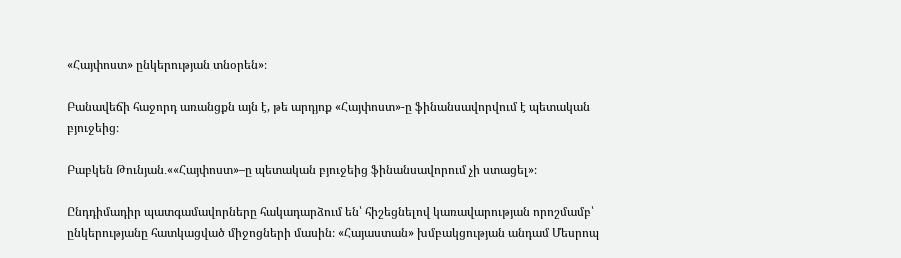«Հայփոստ» ընկերության տնօրեն»։

Բանավեճի հաջորդ առանցքն այն է, թե արդյոք «Հայփոստ»-ը ֆինանսավորվում է պետական բյուջեից։

Բաբկեն Թունյան․««Հայփոստ»–ը պետական բյուջեից ֆինանսավորում չի ստացել»։

Ընդդիմադիր պատգամավորները հակադարձում են՝ հիշեցնելով կառավարության որոշմամբ՝ ընկերությանը հատկացված միջոցների մասին։ «Հայաստան» խմբակցության անդամ Մեսրոպ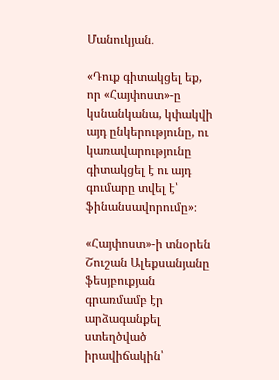Մանուկյան․

«Դուք գիտակցել եք, որ «Հայփոստ»-ը կսնանկանա, կփակվի այդ ընկերությունը, ու կառավարությունը գիտակցել է ու այդ գումարը տվել է՝ ֆինանսավորումը»։

«Հայփոստ»-ի տնօրեն Շուշան Ալեքսանյանը ֆեսյբուքյան գրառմամբ էր արձագանքել ստեղծված իրավիճակին՝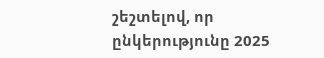շեշտելով, որ ընկերությունը 2025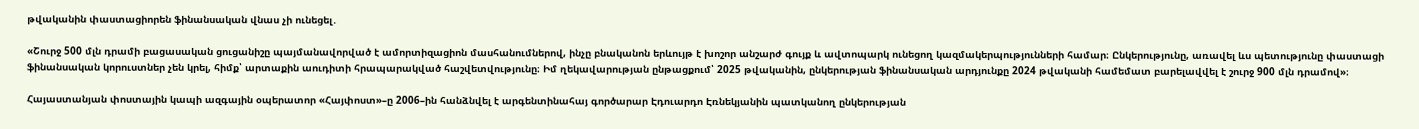թվականին փաստացիորեն ֆինանսական վնաս չի ունեցել․

«Շուրջ 500 մլն դրամի բացասական ցուցանիշը պայմանավորված է ամորտիզացիոն մասհանումներով, ինչը բնականոն երևույթ է խոշոր անշարժ գույք և ավտոպարկ ունեցող կազմակերպությունների համար։ Ընկերությունը, առավել ևս պետությունը փաստացի ֆինանսական կորուստներ չեն կրել, հիմք՝ արտաքին աուդիտի հրապարակված հաշվետվությունը։ Իմ ղեկավարության ընթացքում՝ 2025 թվականին, ընկերության ֆինանսական արդյունքը 2024 թվականի համեմատ բարելավվել է շուրջ 900 մլն դրամով»։

Հայաստանյան փոստային կապի ազգային օպերատոր «Հայփոստ»–ը 2006–ին հանձնվել է արգենտինահայ գործարար Էդուարդո Էռնեկյանին պատկանող ընկերության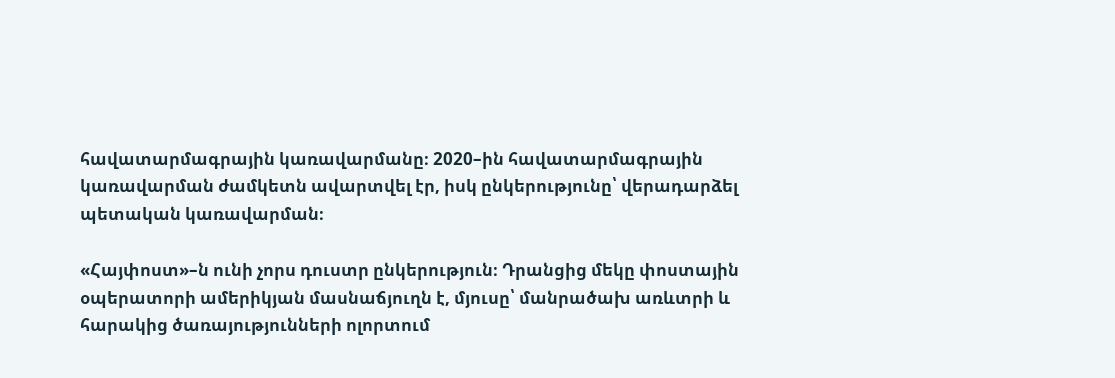հավատարմագրային կառավարմանը։ 2020–ին հավատարմագրային կառավարման ժամկետն ավարտվել էր, իսկ ընկերությունը՝ վերադարձել պետական կառավարման։

«Հայփոստ»–ն ունի չորս դուստր ընկերություն։ Դրանցից մեկը փոստային օպերատորի ամերիկյան մասնաճյուղն է, մյուսը՝ մանրածախ առևտրի և հարակից ծառայությունների ոլորտում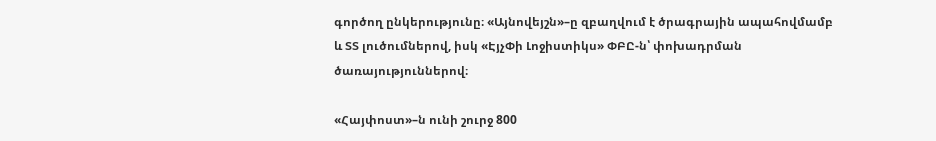գործող ընկերությունը։ «Այնովեյշն»–ը զբաղվում է ծրագրային ապահովմամբ և ՏՏ լուծումներով, իսկ «ԷյչՓի Լոջիստիկս» ՓԲԸ-ն՝ փոխադրման ծառայություններով։

«Հայփոստ»–ն ունի շուրջ 800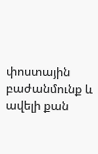փոստային բաժանմունք և ավելի քան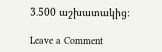3․500 աշխատակից։

Leave a Comment